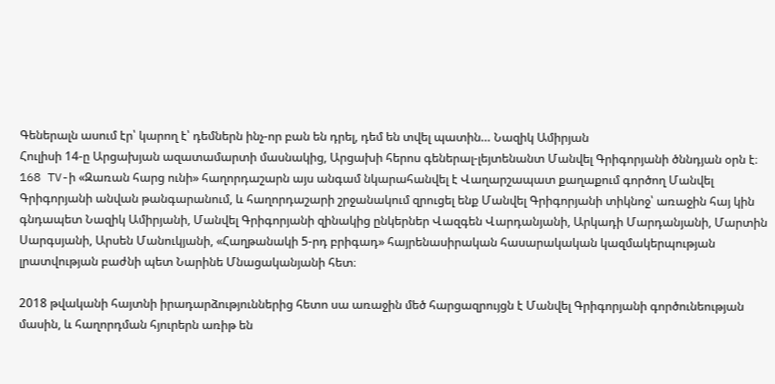Գեներալն ասում էր՝ կարող է՝ դեմներն ինչ-որ բան են դրել, դեմ են տվել պատին… Նազիկ Ամիրյան
Հուլիսի 14-ը Արցախյան ազատամարտի մասնակից, Արցախի հերոս գեներալ-լեյտենանտ Մանվել Գրիգորյանի ծննդյան օրն է։
168 TV-ի «Զառան հարց ունի» հաղորդաշարն այս անգամ նկարահանվել է Վաղարշապատ քաղաքում գործող Մանվել Գրիգորյանի անվան թանգարանում, և հաղորդաշարի շրջանակում զրուցել ենք Մանվել Գրիգորյանի տիկնոջ՝ առաջին հայ կին գնդապետ Նազիկ Ամիրյանի, Մանվել Գրիգորյանի զինակից ընկերներ Վազգեն Վարդանյանի, Արկադի Մարդանյանի, Մարտին Սարգսյանի, Արսեն Մանուկյանի, «Հաղթանակի 5-րդ բրիգադ» հայրենասիրական հասարակական կազմակերպության լրատվության բաժնի պետ Նարինե Մնացականյանի հետ։

2018 թվականի հայտնի իրադարձություններից հետո սա առաջին մեծ հարցազրույցն է Մանվել Գրիգորյանի գործունեության մասին, և հաղորդման հյուրերն առիթ են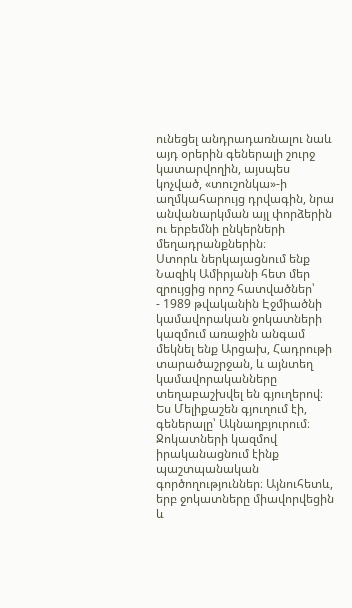ունեցել անդրադառնալու նաև այդ օրերին գեներալի շուրջ կատարվողին, այսպես կոչված, «տուշոնկա»-ի աղմկահարույց դրվագին, նրա անվանարկման այլ փորձերին ու երբեմնի ընկերների մեղադրանքներին։
Ստորև ներկայացնում ենք Նազիկ Ամիրյանի հետ մեր զրույցից որոշ հատվածներ՝
- 1989 թվականին Էջմիածնի կամավորական ջոկատների կազմում առաջին անգամ մեկնել ենք Արցախ, Հադրութի տարածաշրջան, և այնտեղ կամավորականները տեղաբաշխվել են գյուղերով։ Ես Մելիքաշեն գյուղում էի, գեներալը՝ Ակնաղբյուրում։ Ջոկատների կազմով իրականացնում էինք պաշտպանական գործողություններ։ Այնուհետև, երբ ջոկատները միավորվեցին և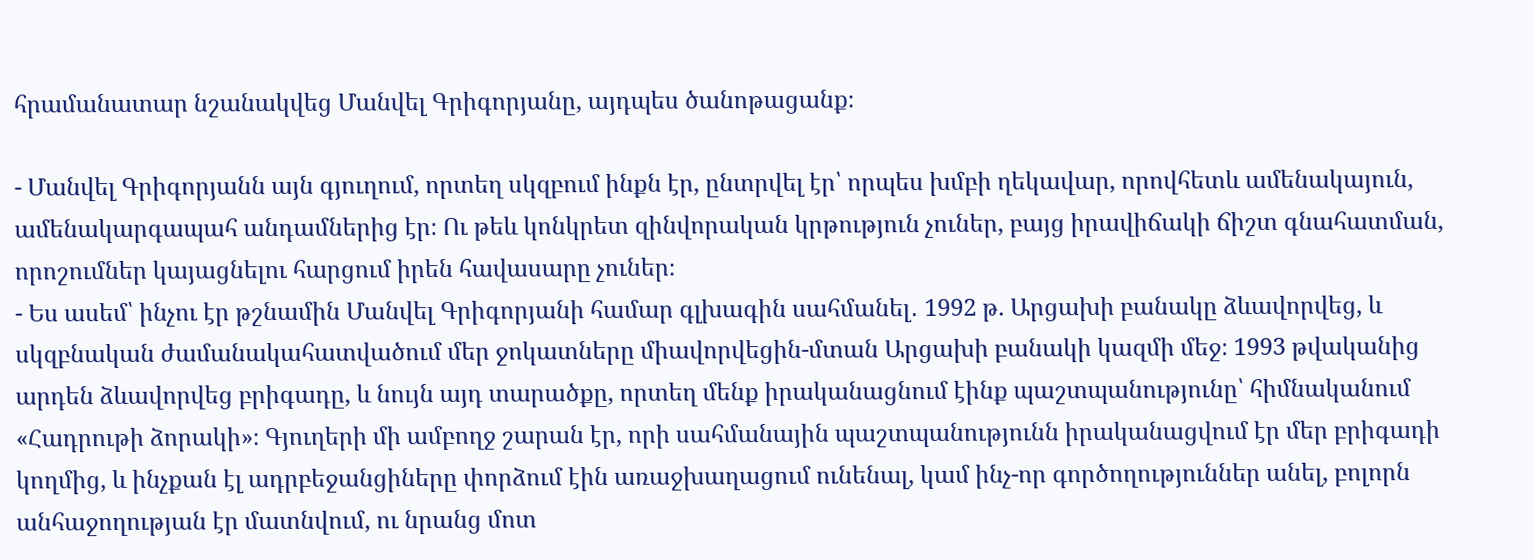հրամանատար նշանակվեց Մանվել Գրիգորյանը, այդպես ծանոթացանք։

- Մանվել Գրիգորյանն այն գյուղում, որտեղ սկզբում ինքն էր, ընտրվել էր՝ որպես խմբի ղեկավար, որովհետև ամենակայուն, ամենակարգապահ անդամներից էր։ Ու թեև կոնկրետ զինվորական կրթություն չուներ, բայց իրավիճակի ճիշտ գնահատման, որոշումներ կայացնելու հարցում իրեն հավասարը չուներ։
- Ես ասեմ՝ ինչու էր թշնամին Մանվել Գրիգորյանի համար գլխագին սահմանել․ 1992 թ. Արցախի բանակը ձևավորվեց, և սկզբնական ժամանակահատվածում մեր ջոկատները միավորվեցին-մտան Արցախի բանակի կազմի մեջ։ 1993 թվականից արդեն ձևավորվեց բրիգադը, և նույն այդ տարածքը, որտեղ մենք իրականացնում էինք պաշտպանությունը՝ հիմնականում «Հադրութի ձորակի»։ Գյուղերի մի ամբողջ շարան էր, որի սահմանային պաշտպանությունն իրականացվում էր մեր բրիգադի կողմից, և ինչքան էլ ադրբեջանցիները փորձում էին առաջխաղացում ունենալ, կամ ինչ-որ գործողություններ անել, բոլորն անհաջողության էր մատնվում, ու նրանց մոտ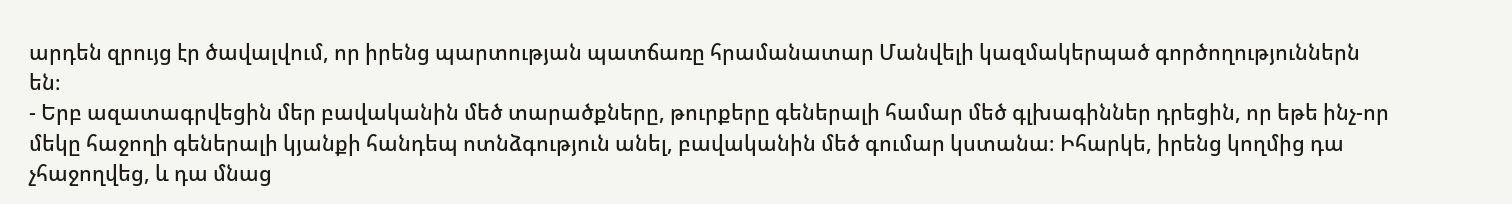արդեն զրույց էր ծավալվում, որ իրենց պարտության պատճառը հրամանատար Մանվելի կազմակերպած գործողություններն են։
- Երբ ազատագրվեցին մեր բավականին մեծ տարածքները, թուրքերը գեներալի համար մեծ գլխագիններ դրեցին, որ եթե ինչ-որ մեկը հաջողի գեներալի կյանքի հանդեպ ոտնձգություն անել, բավականին մեծ գումար կստանա։ Իհարկե, իրենց կողմից դա չհաջողվեց, և դա մնաց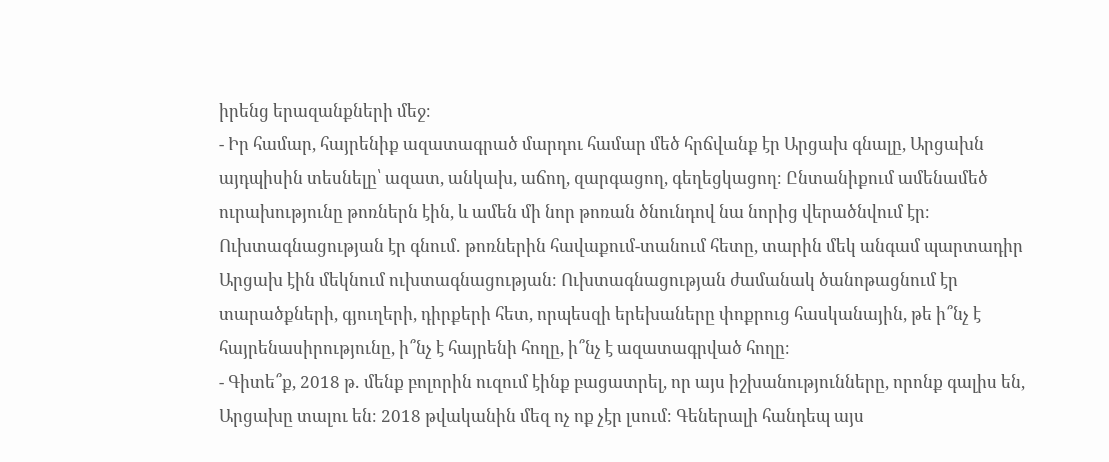իրենց երազանքների մեջ։
- Իր համար, հայրենիք ազատագրած մարդու համար մեծ հրճվանք էր Արցախ գնալը, Արցախն այդպիսին տեսնելը՝ ազատ, անկախ, աճող, զարգացող, գեղեցկացող։ Ընտանիքում ամենամեծ ուրախությունը թոռներն էին, և ամեն մի նոր թոռան ծնունդով նա նորից վերածնվում էր։ Ուխտագնացության էր գնում․ թոռներին հավաքում-տանում հետը, տարին մեկ անգամ պարտադիր Արցախ էին մեկնում ուխտագնացության։ Ուխտագնացության ժամանակ ծանոթացնում էր տարածքների, գյուղերի, դիրքերի հետ, որպեսզի երեխաները փոքրուց հասկանային, թե ի՞նչ է հայրենասիրությունը, ի՞նչ է հայրենի հողը, ի՞նչ է ազատագրված հողը։
- Գիտե՞ք, 2018 թ․ մենք բոլորին ուզում էինք բացատրել, որ այս իշխանությունները, որոնք գալիս են, Արցախը տալու են։ 2018 թվականին մեզ ոչ ոք չէր լսում։ Գեներալի հանդեպ այս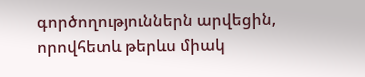գործողություններն արվեցին, որովհետև թերևս միակ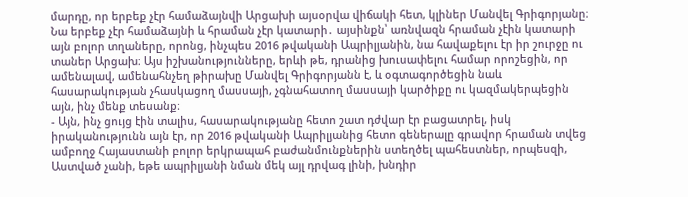մարդը, որ երբեք չէր համաձայնվի Արցախի այսօրվա վիճակի հետ, կլիներ Մանվել Գրիգորյանը։ Նա երբեք չէր համաձայնի և հրաման չէր կատարի․ այսինքն՝ առնվազն հրաման չէին կատարի այն բոլոր տղաները, որոնց, ինչպես 2016 թվականի Ապրիլյանին, նա հավաքելու էր իր շուրջը ու տաներ Արցախ։ Այս իշխանությունները, երևի թե, դրանից խուսափելու համար որոշեցին, որ ամենալավ, ամենահնչեղ թիրախը Մանվել Գրիգորյանն է, և օգտագործեցին նաև հասարակության չհասկացող մասսայի, չգնահատող մասսայի կարծիքը ու կազմակերպեցին այն, ինչ մենք տեսանք։
- Այն, ինչ ցույց էին տալիս, հասարակությանը հետո շատ դժվար էր բացատրել, իսկ իրականությունն այն էր, որ 2016 թվականի Ապրիլյանից հետո գեներալը գրավոր հրաման տվեց ամբողջ Հայաստանի բոլոր երկրապահ բաժանմունքներին ստեղծել պահեստներ, որպեսզի, Աստված չանի, եթե ապրիլյանի նման մեկ այլ դրվագ լինի, խնդիր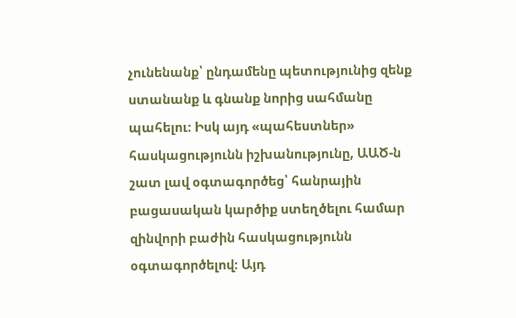չունենանք՝ ընդամենը պետությունից զենք ստանանք և գնանք նորից սահմանը պահելու։ Իսկ այդ «պահեստներ» հասկացությունն իշխանությունը, ԱԱԾ-ն շատ լավ օգտագործեց՝ հանրային բացասական կարծիք ստեղծելու համար զինվորի բաժին հասկացությունն օգտագործելով։ Այդ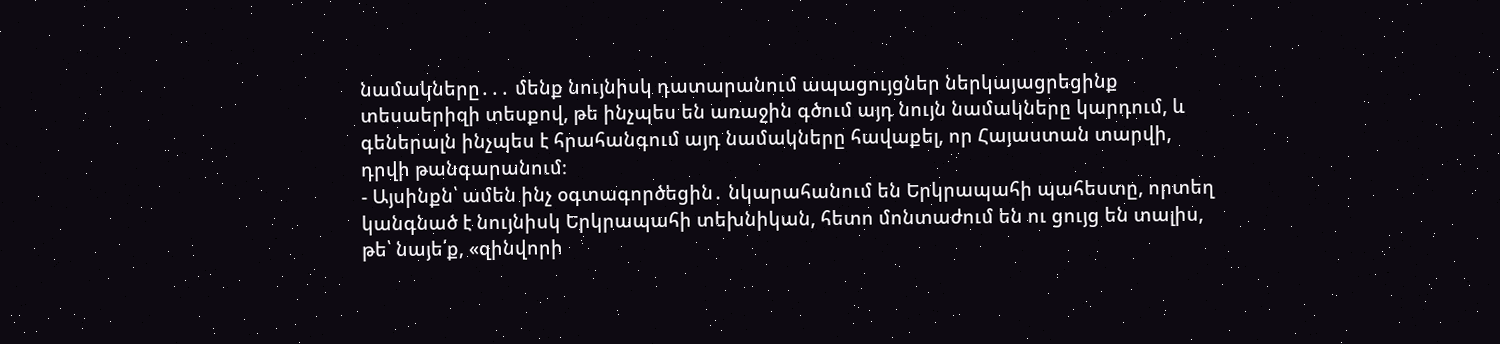նամակները․․․ մենք նույնիսկ դատարանում ապացույցներ ներկայացրեցինք տեսաերիզի տեսքով, թե ինչպես են առաջին գծում այդ նույն նամակները կարդում, և գեներալն ինչպես է հրահանգում այդ նամակները հավաքել, որ Հայաստան տարվի, դրվի թանգարանում։
- Այսինքն՝ ամեն ինչ օգտագործեցին․ նկարահանում են Երկրապահի պահեստը, որտեղ կանգնած է նույնիսկ Երկրապահի տեխնիկան, հետո մոնտաժում են ու ցույց են տալիս, թե՝ նայե՛ք, «զինվորի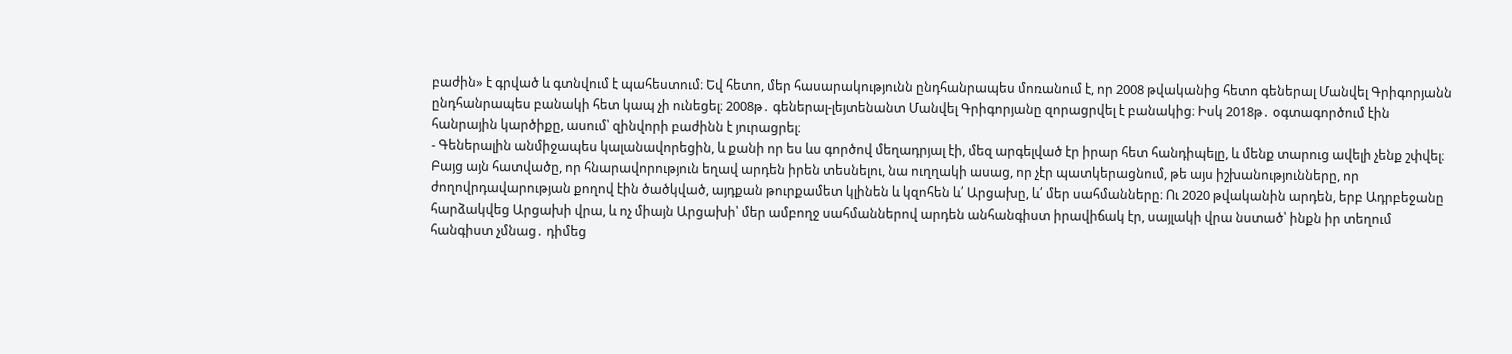բաժին» է գրված և գտնվում է պահեստում։ Եվ հետո, մեր հասարակությունն ընդհանրապես մոռանում է, որ 2008 թվականից հետո գեներալ Մանվել Գրիգորյանն ընդհանրապես բանակի հետ կապ չի ունեցել։ 2008թ․ գեներալ-լեյտենանտ Մանվել Գրիգորյանը զորացրվել է բանակից։ Իսկ 2018թ․ օգտագործում էին հանրային կարծիքը, ասում՝ զինվորի բաժինն է յուրացրել։
- Գեներալին անմիջապես կալանավորեցին, և քանի որ ես ևս գործով մեղադրյալ էի, մեզ արգելված էր իրար հետ հանդիպելը, և մենք տարուց ավելի չենք շփվել։ Բայց այն հատվածը, որ հնարավորություն եղավ արդեն իրեն տեսնելու, նա ուղղակի ասաց, որ չէր պատկերացնում, թե այս իշխանությունները, որ ժողովրդավարության քողով էին ծածկված, այդքան թուրքամետ կլինեն և կզոհեն և՛ Արցախը, և՛ մեր սահմանները։ Ու 2020 թվականին արդեն, երբ Ադրբեջանը հարձակվեց Արցախի վրա, և ոչ միայն Արցախի՝ մեր ամբողջ սահմաններով արդեն անհանգիստ իրավիճակ էր, սայլակի վրա նստած՝ ինքն իր տեղում հանգիստ չմնաց․ դիմեց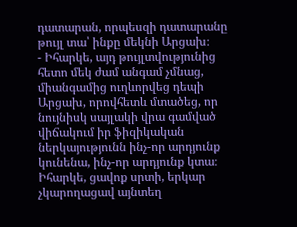դատարան, որպեսզի դատարանը թույլ տա՝ ինքը մեկնի Արցախ։
- Իհարկե, այդ թույլտվությունից հետո մեկ ժամ անգամ չմնաց, միանգամից ուղևորվեց դեպի Արցախ, որովհետև մտածեց, որ նույնիսկ սայլակի վրա գամված վիճակում իր ֆիզիկական ներկայությունն ինչ-որ արդյունք կունենա, ինչ-որ արդյունք կտա։ Իհարկե, ցավոք սրտի, երկար չկարողացավ այնտեղ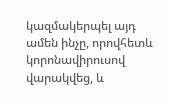կազմակերպել այդ ամեն ինչը, որովհետև կորոնավիրուսով վարակվեց, և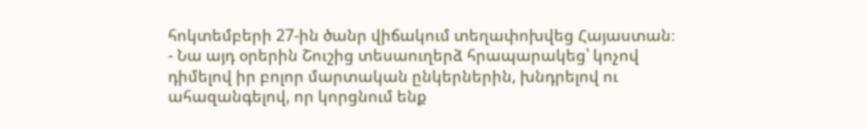հոկտեմբերի 27-ին ծանր վիճակում տեղափոխվեց Հայաստան։
- Նա այդ օրերին Շուշից տեսաուղերձ հրապարակեց՝ կոչով դիմելով իր բոլոր մարտական ընկերներին, խնդրելով ու ահազանգելով, որ կորցնում ենք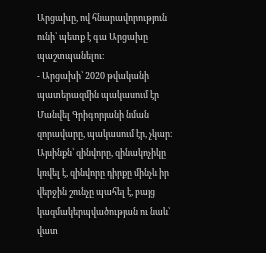Արցախը, ով հնարավորություն ունի՝ պետք է գա Արցախը պաշտպանելու։
- Արցախի՝ 2020 թվականի պատերազմին պակասում էր Մանվել Գրիգորյանի նման զորավարը, պակասում էր, չկար։ Այսինքն՝ զինվորը, զինակոչիկը կռվել է, զինվորը դիրքը մինչև իր վերջին շունչը պահել է, բայց կազմակերպվածության ու նաև՝ վատ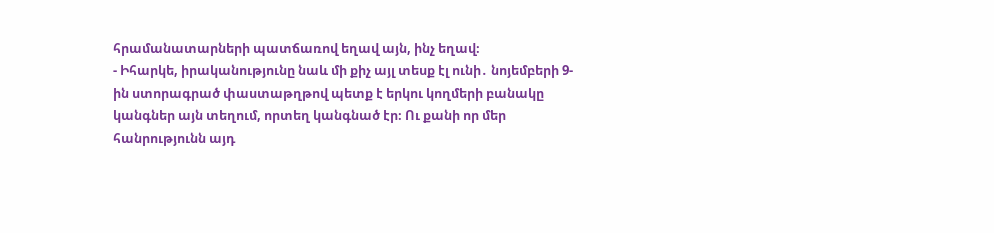հրամանատարների պատճառով եղավ այն, ինչ եղավ։
- Իհարկե, իրականությունը նաև մի քիչ այլ տեսք էլ ունի․ նոյեմբերի 9-ին ստորագրած փաստաթղթով պետք է երկու կողմերի բանակը կանգներ այն տեղում, որտեղ կանգնած էր։ Ու քանի որ մեր հանրությունն այդ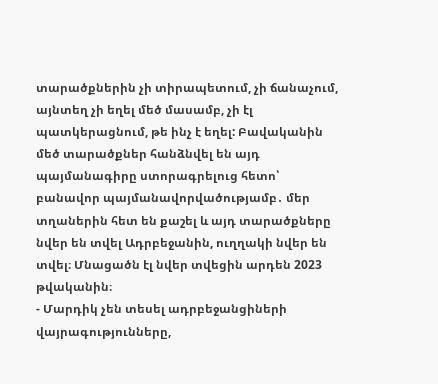տարածքներին չի տիրապետում, չի ճանաչում, այնտեղ չի եղել մեծ մասամբ, չի էլ պատկերացնում, թե ինչ է եղել: Բավականին մեծ տարածքներ հանձնվել են այդ պայմանագիրը ստորագրելուց հետո՝ բանավոր պայմանավորվածությամբ․ մեր տղաներին հետ են քաշել և այդ տարածքները նվեր են տվել Ադրբեջանին, ուղղակի նվեր են տվել։ Մնացածն էլ նվեր տվեցին արդեն 2023 թվականին։
- Մարդիկ չեն տեսել ադրբեջանցիների վայրագությունները,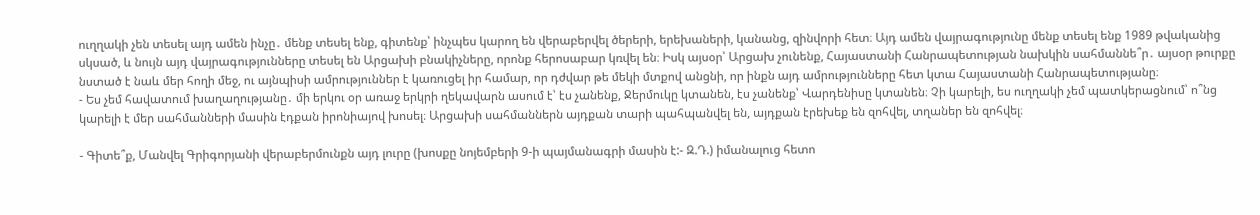ուղղակի չեն տեսել այդ ամեն ինչը․ մենք տեսել ենք, գիտենք՝ ինչպես կարող են վերաբերվել ծերերի, երեխաների, կանանց, զինվորի հետ։ Այդ ամեն վայրագությունը մենք տեսել ենք 1989 թվականից սկսած, և նույն այդ վայրագությունները տեսել են Արցախի բնակիչները, որոնք հերոսաբար կռվել են։ Իսկ այսօր՝ Արցախ չունենք, Հայաստանի Հանրապետության նախկին սահմաննե՞ր․ այսօր թուրքը նստած է նաև մեր հողի մեջ, ու այնպիսի ամրություններ է կառուցել իր համար, որ դժվար թե մեկի մտքով անցնի, որ ինքն այդ ամրությունները հետ կտա Հայաստանի Հանրապետությանը։
- Ես չեմ հավատում խաղաղությանը․ մի երկու օր առաջ երկրի ղեկավարն ասում է՝ էս չանենք, Ջերմուկը կտանեն, էս չանենք՝ Վարդենիսը կտանեն։ Չի կարելի, ես ուղղակի չեմ պատկերացնում՝ ո՞նց կարելի է մեր սահմանների մասին էդքան իրոնիայով խոսել։ Արցախի սահմաններն այդքան տարի պահպանվել են, այդքան էրեխեք են զոհվել, տղաներ են զոհվել։

- Գիտե՞ք, Մանվել Գրիգորյանի վերաբերմունքն այդ լուրը (խոսքը նոյեմբերի 9-ի պայմանագրի մասին է:- Զ.Դ.) իմանալուց հետո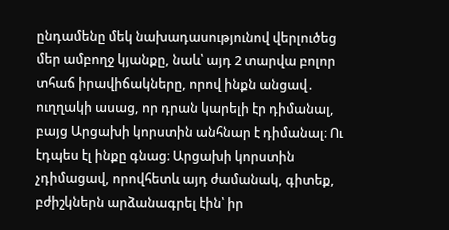ընդամենը մեկ նախադասությունով վերլուծեց մեր ամբողջ կյանքը, նաև՝ այդ 2 տարվա բոլոր տհաճ իրավիճակները, որով ինքն անցավ․ ուղղակի ասաց, որ դրան կարելի էր դիմանալ, բայց Արցախի կորստին անհնար է դիմանալ։ Ու էդպես էլ ինքը գնաց։ Արցախի կորստին չդիմացավ, որովհետև այդ ժամանակ, գիտեք, բժիշկներն արձանագրել էին՝ իր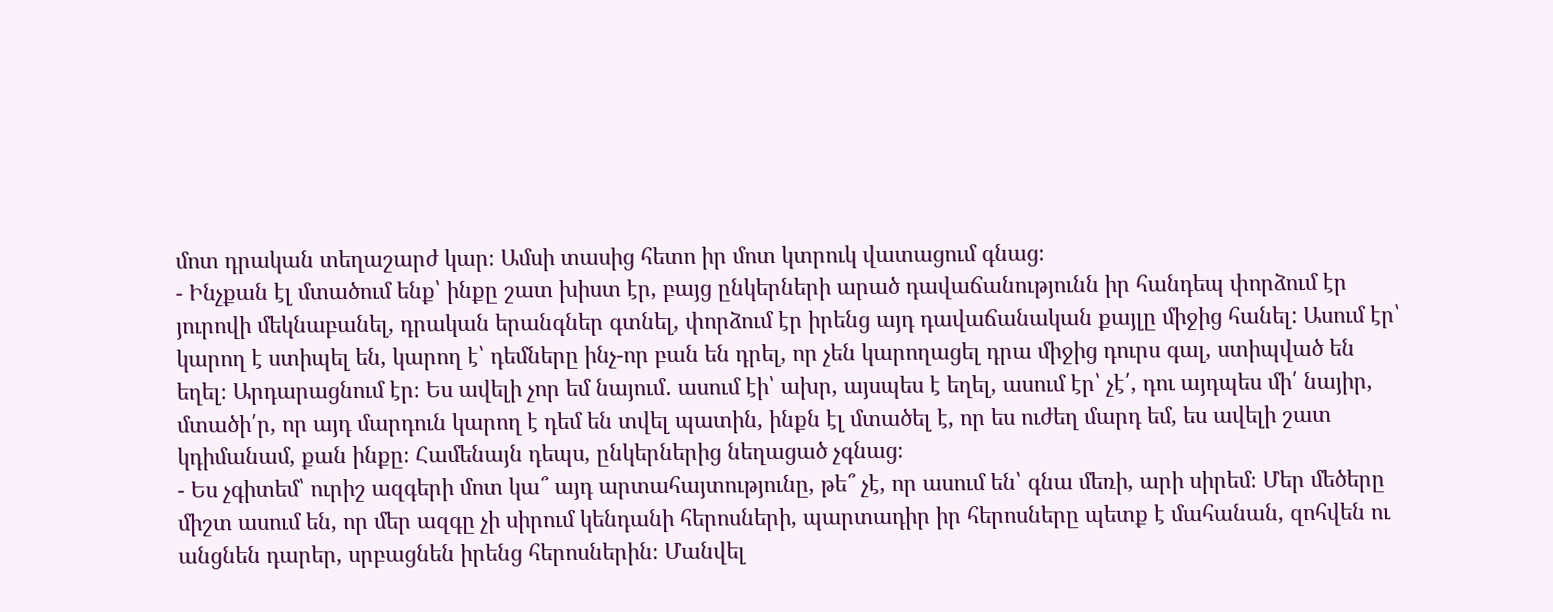մոտ դրական տեղաշարժ կար։ Ամսի տասից հետո իր մոտ կտրուկ վատացում գնաց։
- Ինչքան էլ մտածում ենք՝ ինքը շատ խիստ էր, բայց ընկերների արած դավաճանությունն իր հանդեպ փորձում էր յուրովի մեկնաբանել, դրական երանգներ գտնել, փորձում էր իրենց այդ դավաճանական քայլը միջից հանել: Ասում էր՝ կարող է ստիպել են, կարող է՝ դեմները ինչ-որ բան են դրել, որ չեն կարողացել դրա միջից դուրս գալ, ստիպված են եղել։ Արդարացնում էր։ Ես ավելի չոր եմ նայում․ ասում էի՝ ախր, այսպես է եղել, ասում էր՝ չէ՛, դու այդպես մի՛ նայիր, մտածի՛ր, որ այդ մարդուն կարող է դեմ են տվել պատին, ինքն էլ մտածել է, որ ես ուժեղ մարդ եմ, ես ավելի շատ կդիմանամ, քան ինքը։ Համենայն դեպս, ընկերներից նեղացած չգնաց։
- Ես չգիտեմ՝ ուրիշ ազգերի մոտ կա՞ այդ արտահայտությունը, թե՞ չէ, որ ասում են՝ գնա մեռի, արի սիրեմ։ Մեր մեծերը միշտ ասում են, որ մեր ազգը չի սիրում կենդանի հերոսների, պարտադիր իր հերոսները պետք է մահանան, զոհվեն ու անցնեն դարեր, սրբացնեն իրենց հերոսներին։ Մանվել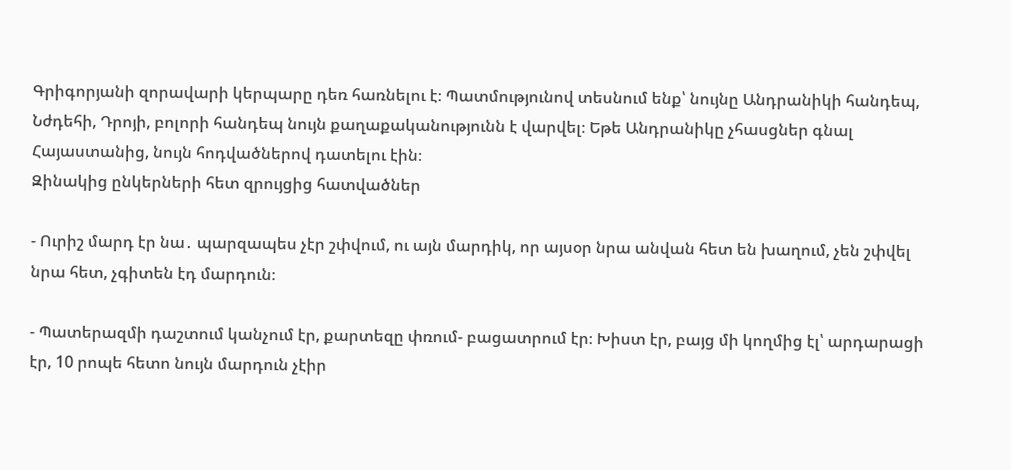Գրիգորյանի զորավարի կերպարը դեռ հառնելու է։ Պատմությունով տեսնում ենք՝ նույնը Անդրանիկի հանդեպ, Նժդեհի, Դրոյի, բոլորի հանդեպ նույն քաղաքականությունն է վարվել։ Եթե Անդրանիկը չհասցներ գնալ Հայաստանից, նույն հոդվածներով դատելու էին։
Զինակից ընկերների հետ զրույցից հատվածներ

- Ուրիշ մարդ էր նա․ պարզապես չէր շփվում, ու այն մարդիկ, որ այսօր նրա անվան հետ են խաղում, չեն շփվել նրա հետ, չգիտեն էդ մարդուն։

- Պատերազմի դաշտում կանչում էր, քարտեզը փռում- բացատրում էր։ Խիստ էր, բայց մի կողմից էլ՝ արդարացի էր, 10 րոպե հետո նույն մարդուն չէիր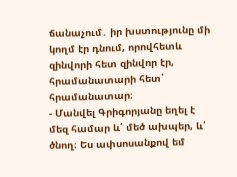ճանաչում․ իր խստությունը մի կողմ էր դնում, որովհետև զինվորի հետ զինվոր էր, հրամանատարի հետ՝ հրամանատար։
- Մանվել Գրիգորյանը եղել է մեզ համար և՛ մեծ ախպեր, և՛ ծնող։ Ես ափսոսանքով եմ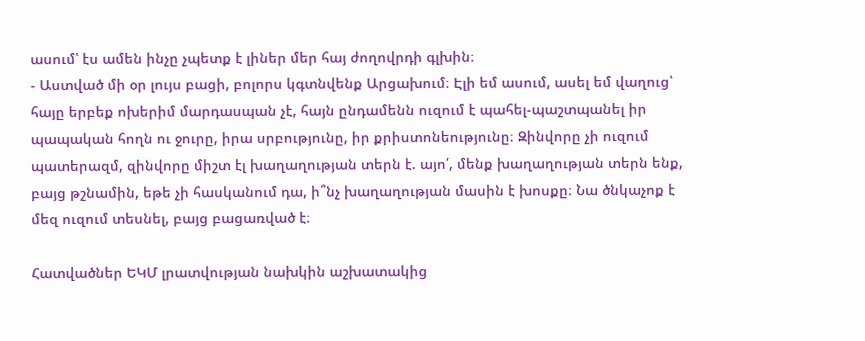ասում՝ էս ամեն ինչը չպետք է լիներ մեր հայ ժողովրդի գլխին։
- Աստված մի օր լույս բացի, բոլորս կգտնվենք Արցախում։ Էլի եմ ասում, ասել եմ վաղուց՝ հայը երբեք ոխերիմ մարդասպան չէ, հայն ընդամենն ուզում է պահել-պաշտպանել իր պապական հողն ու ջուրը, իրա սրբությունը, իր քրիստոնեությունը։ Զինվորը չի ուզում պատերազմ, զինվորը միշտ էլ խաղաղության տերն է. այո՛, մենք խաղաղության տերն ենք, բայց թշնամին, եթե չի հասկանում դա, ի՞նչ խաղաղության մասին է խոսքը։ Նա ծնկաչոք է մեզ ուզում տեսնել, բայց բացառված է։

Հատվածներ ԵԿՄ լրատվության նախկին աշխատակից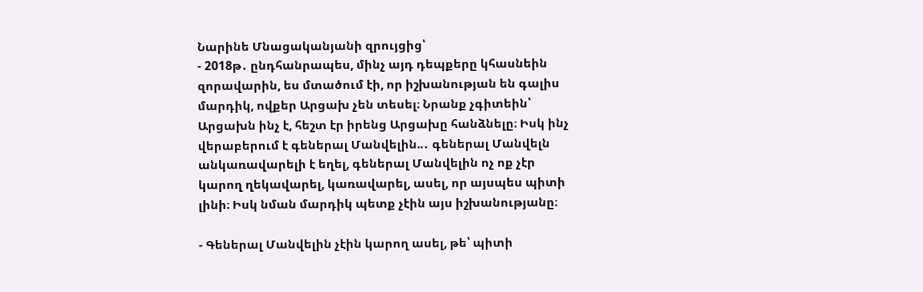Նարինե Մնացականյանի զրույցից՝
- 2018թ․ ընդհանրապես, մինչ այդ դեպքերը կհասնեին զորավարին, ես մտածում էի, որ իշխանության են գալիս մարդիկ, ովքեր Արցախ չեն տեսել։ Նրանք չգիտեին՝ Արցախն ինչ է, հեշտ էր իրենց Արցախը հանձնելը։ Իսկ ինչ վերաբերում է գեներալ Մանվելին..․ գեներալ Մանվելն անկառավարելի է եղել, գեներալ Մանվելին ոչ ոք չէր կարող ղեկավարել, կառավարել, ասել, որ այսպես պիտի լինի։ Իսկ նման մարդիկ պետք չէին այս իշխանությանը։

- Գեներալ Մանվելին չէին կարող ասել, թե՝ պիտի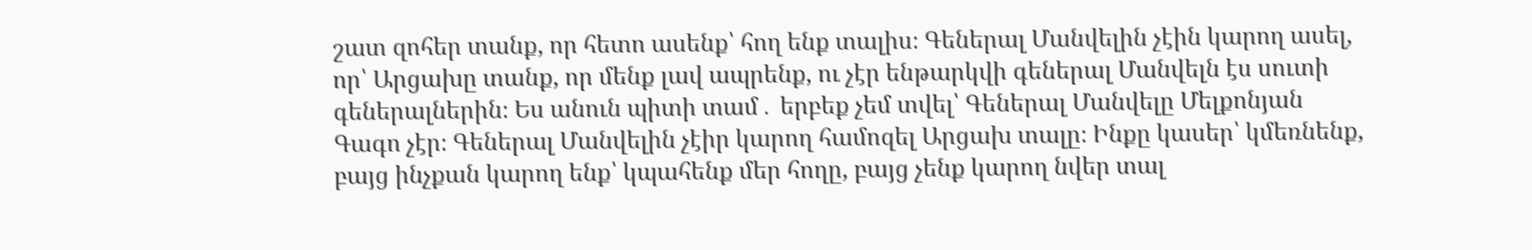շատ զոհեր տանք, որ հետո ասենք՝ հող ենք տալիս։ Գեներալ Մանվելին չէին կարող ասել, որ՝ Արցախը տանք, որ մենք լավ ապրենք, ու չէր ենթարկվի գեներալ Մանվելն էս սուտի գեներալներին։ Ես անուն պիտի տամ․ երբեք չեմ տվել՝ Գեներալ Մանվելը Մելքոնյան Գագո չէր։ Գեներալ Մանվելին չէիր կարող համոզել Արցախ տալը։ Ինքը կասեր՝ կմեռնենք, բայց ինչքան կարող ենք՝ կպահենք մեր հողը, բայց չենք կարող նվեր տալ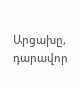Արցախը, դարավոր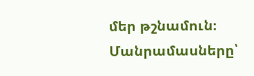մեր թշնամուն։
Մանրամասները՝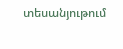տեսանյութում